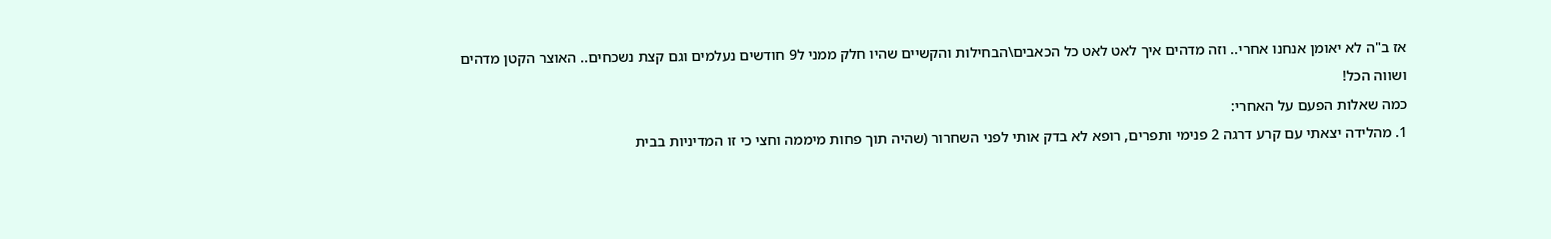אז ב"ה לא יאומן אנחנו אחרי.. וזה מדהים איך לאט לאט כל הכאבים\הבחילות והקשיים שהיו חלק ממני ל9 חודשים נעלמים וגם קצת נשכחים.. האוצר הקטן מדהים ושווה הכל!
כמה שאלות הפעם על האחרי:
1. מהלידה יצאתי עם קרע דרגה 2 פנימי ותפרים, רופא לא בדק אותי לפני השחרור (שהיה תוך פחות מיממה וחצי כי זו המדיניות בבית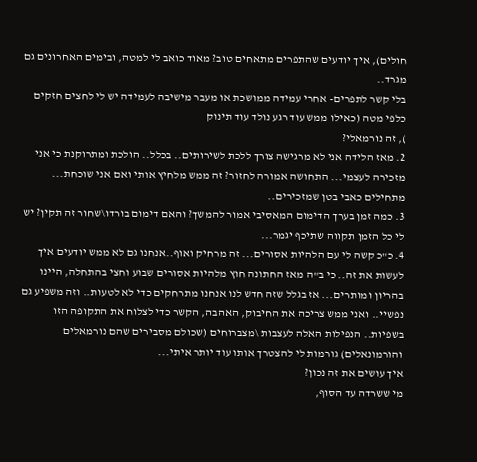חולים), איך יודעים שהתפרים מתאחים טוב? מאוד כואב לי למטה, ובימים האחרונים גם מגרד..
בלי קשר לתפרים- אחרי עמידה ממושכת או מעבר מישיבה לעמידה יש לי לחצים חזקים כלפי מטה (כאילו ממש עוד רגע נולד עוד תינוק
), זה נורמאלי?
2. מאז הלידה אני לא מרגישה צורך ללכת לשירותים.. בכלל.. הולכת ומתרוקנת כי אני מזכירה לעצמי... התחושה אמורה לחזור? זה ממש מלחיץ אותי ואם אני שוכחת... מתחילים כאבי בטן שמזכירים..
3. כמה זמן בערך הדימום המאסיבי אמור להמשך? והאם דימום בורדו\שחור זה תקין? יש לי כל הזמן תקווה שתיכף יגמר...
4. כ"כ קשה לי עם הלהיות אסורים... זה מרחיק ואוף..אנחנו גם לא ממש יודעים איך לעשות את זה.. כי ב"ה מאז החתונה חוץ מלהיות אסורים שבוע וחצי בהתחלה, היינו בהריון ומותרים... אז בגלל שזה חדש לנו אנחנו מתרחקים כדי לא לטעות.. וזה משפיע גם נפשיי.. ואני ממש צריכה את החיבוק, האהבה, הקשר כדי לצלוח את התקופה הזו בשפיות.. הנפילות האלה לעצבות \מצברוחים (שכולם מסבירים שהם נורמאלים והורמונאלים) גורמות לי להצטרך אותו עוד יותר איתי...
איך עושים את זה נכון?
מי ששרדה עד הסוף,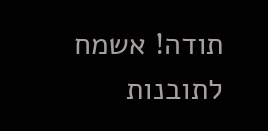תודה! אשמח לתובנות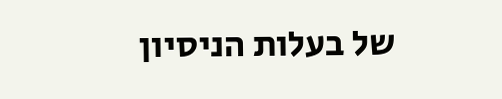של בעלות הניסיון